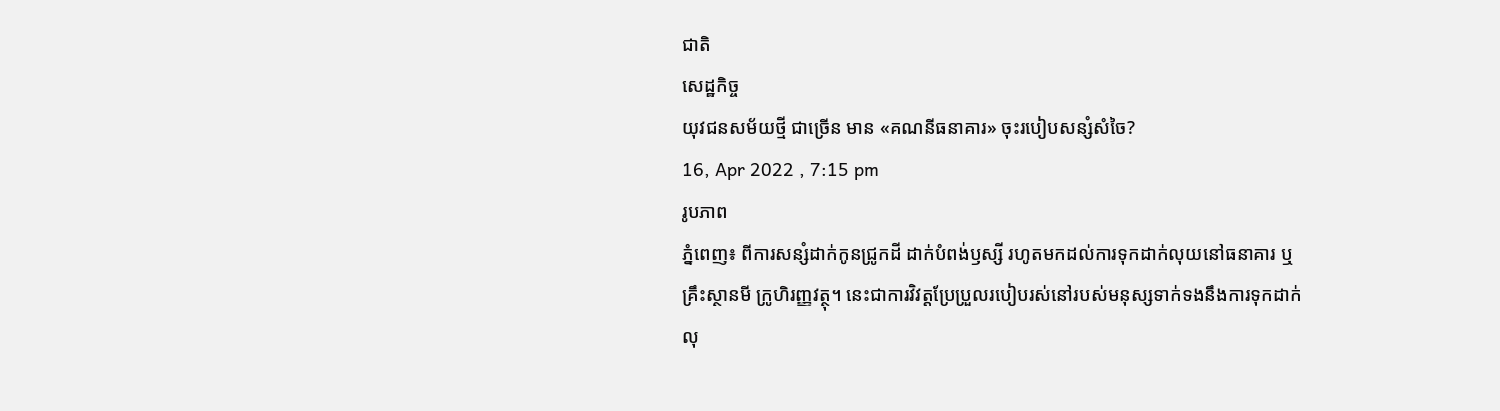ជាតិ
សេដ្ឋកិច្ច
យុវជនសម័យថ្មី ជាច្រើន មាន «គណនីធនាគារ» ចុះរបៀបសន្សំសំចៃ?
16, Apr 2022 , 7:15 pm
រូបភាព
ភ្នំពេញ៖ ពីការសន្សំដាក់កូនជ្រូកដី ដាក់បំពង់ឫស្សី រហូតមកដល់ការទុកដាក់លុយនៅធនាគារ ឬគ្រឹះស្ថានមី ក្រូហិរញ្ញវត្ថុ។ នេះជាការវិវត្តប្រែប្រួលរបៀបរស់នៅរបស់មនុស្សទាក់ទងនឹងការទុកដាក់លុ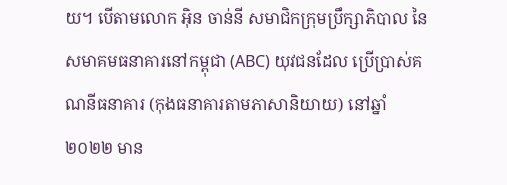យ។ បើតាមលោក អ៊ិន ចាន់នី សមាជិកក្រុមប្រឹក្សាភិបាល នៃសមាគមធនាគារនៅកម្ពុជា (ABC) យុវជនដែល ប្រើប្រាស់គណនីធនាគារ (កុងធនាគារតាមភាសានិយាយ) នៅឆ្នាំ២០២២ មាន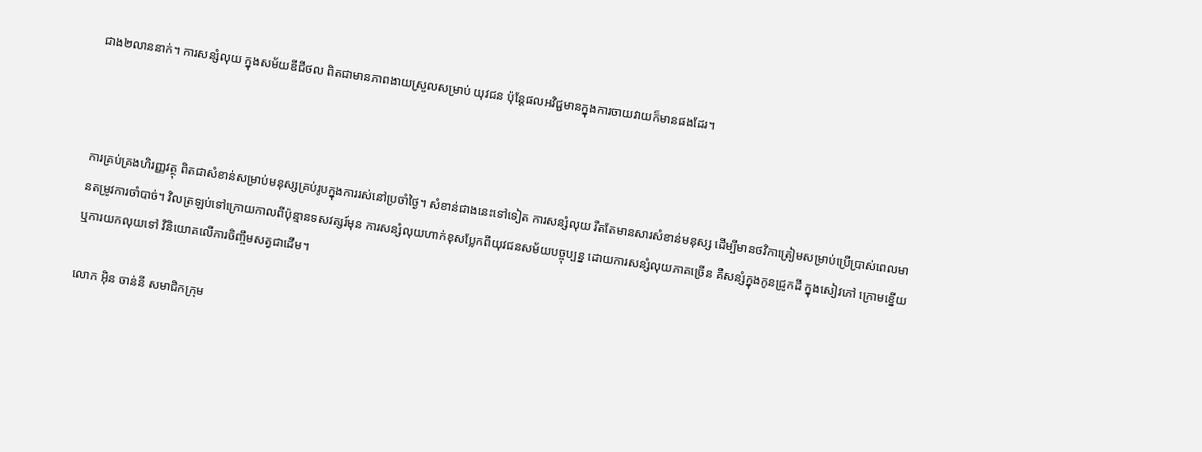ជាង២លាននាក់។ ការសន្សំលុយ ក្នុងសម័យឌីជីថល ពិតជាមានភាពងាយស្រួលសម្រាប់ យុវជន ប៉ុន្តែផលអវិជ្ជមានក្នុងការចាយវាយក៏មានផងដែរ។



ការគ្រប់គ្រងហិរញ្ញវត្ថុ ពិតជាសំខាន់សម្រាប់មនុស្សគ្រប់រូបក្នុងការរស់នៅប្រចាំថ្ងៃ។ សំខាន់ជាងនេះទៅទៀត ការសន្សំលុយ រឹតតែមានសារសំខាន់មនុស្ស ដើម្បីមានថវិកាត្រៀមសម្រាប់ប្រើប្រាស់ពេលមានតម្រូវការចាំបាច់។ វិលត្រឡប់ទៅក្រោយកាលពីប៉ុន្មានទសវត្សរ៍មុន ការសន្សំលុយហាក់ខុសប្លែកពីយុវជនសម័យបច្ចុប្បន្ន ដោយការសន្សំលុយភាគច្រើន គឺសន្សំក្នុងកូនជ្រូកដី ក្នុងសៀវភៅ ក្រោមខ្នើយ ឬការយកលុយទៅ វិនិយោគលើការចិញ្ចឹមសត្វជាដើម។

លោក អ៊ិន ចាន់នី សមាជិកក្រុម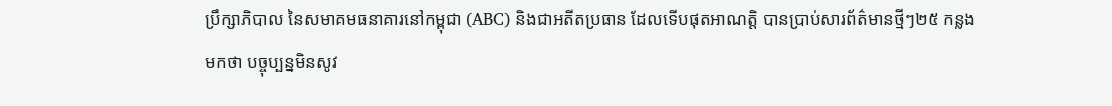ប្រឹក្សាភិបាល នៃសមាគមធនាគារនៅកម្ពុជា (ABC) និងជាអតីតប្រធាន ដែលទើបផុតអាណត្តិ បានប្រាប់សារព័ត៌មានថ្មីៗ២៥ កន្លងមកថា បច្ចុប្បន្នមិនសូវ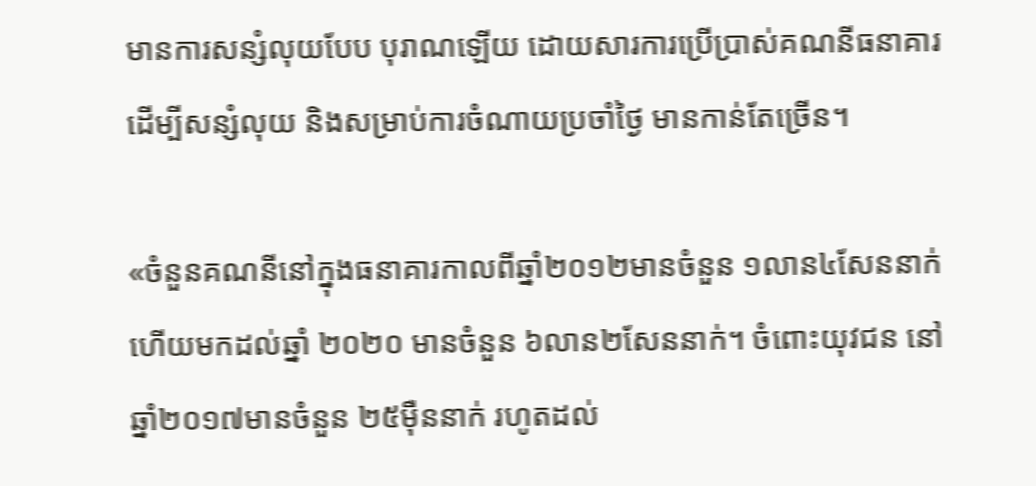មានការសន្សំលុយបែប បុរាណឡើយ ដោយសារការប្រើប្រាស់គណនីធនាគារដើម្បីសន្សំលុយ និងសម្រាប់ការចំណាយប្រចាំថ្ងៃ មានកាន់តែច្រើន។

«ចំនួនគណនីនៅក្នុងធនាគារកាលពីឆ្នាំ២០១២មានចំនួន ១លាន៤សែននាក់ ហើយមកដល់ឆ្នាំ ២០២០ មានចំនួន ៦លាន២សែននាក់។ ចំពោះយុវជន នៅឆ្នាំ២០១៧មានចំនួន ២៥ម៉ឺននាក់ រហូតដល់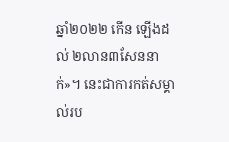ឆ្នាំ២០២២ កើន ឡើងដល់ ២លាន៣សែននាក់»។ នេះជាការកត់សម្គាល់រប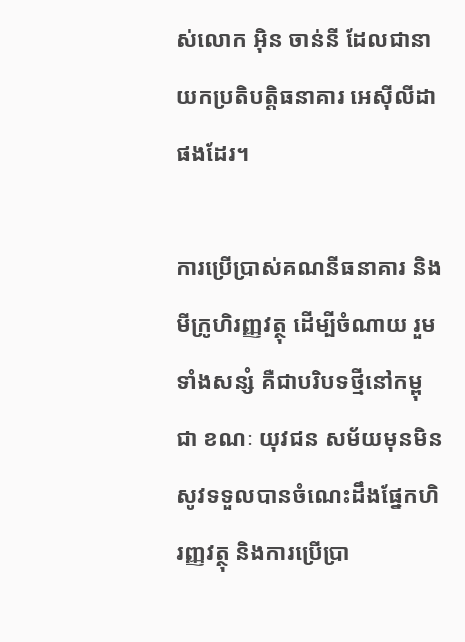ស់លោក អ៊ិន ចាន់នី ដែលជានាយកប្រតិបត្តិធនាគារ អេស៊ីលីដា ផងដែរ។

ការប្រើប្រាស់គណនីធនាគារ និងមីក្រូហិរញ្ញវត្ថុ ដើម្បីចំណាយ រួមទាំងសន្សំ គឺជាបរិបទថ្មីនៅកម្ពុជា ខណៈ យុវជន សម័យមុនមិនសូវទទួលបានចំណេះដឹងផ្នែកហិរញ្ញវត្ថុ និងការប្រើប្រា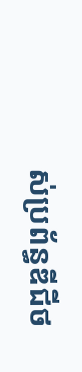ស់ប្រព័ន្ធឌីជីថ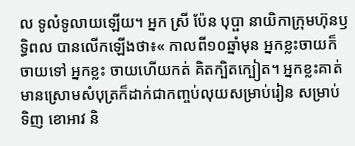ល ទូលំទូលាយឡើយ។ អ្នក ស្រី ប៉ែន បុប្ផា នាយិកាក្រុមហ៊ុនឫទ្ធិពល បានលើកឡើងថា៖« កាលពី១០ឆ្នាំមុន អ្នកខ្លះចាយក៏ចាយទៅ អ្នកខ្លះ ចាយហើយកត់ គិតក្បិតក្បៀត។ អ្នកខ្លះគាត់មានស្រោមសំបុត្រក៏ដាក់ជាកញ្ចប់លុយសម្រាប់រៀន សម្រាប់ទិញ ខោអាវ និ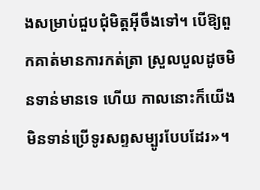ងសម្រាប់ជួបជុំមិត្តអ៊ីចឹងទៅ។ បើឱ្យពួកគាត់មានការកត់ត្រា ស្រួលបួលដូចមិនទាន់មានទេ ហើយ កាលនោះក៏យើងមិនទាន់ប្រើទូរសព្ទសម្បូរបែបដែរ»។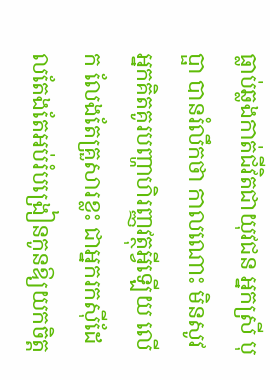ធ្លាប់ឆ្លងកាត់ជីវិតជាយុវជន អ្នកស្រី បុប្ផា បានរំលឹកថា កាលណោះ មិនសូវអ្នកគិតគូរបញ្ហាហិរញ្ញវត្ថុអ្វីឡើយ លើក លែងតែគ្រួសារខ្លះ ជាអ្នករកស៊ីដែលតែងតែអប់រំបង្រៀនកូនឱ្យយកចិត្ត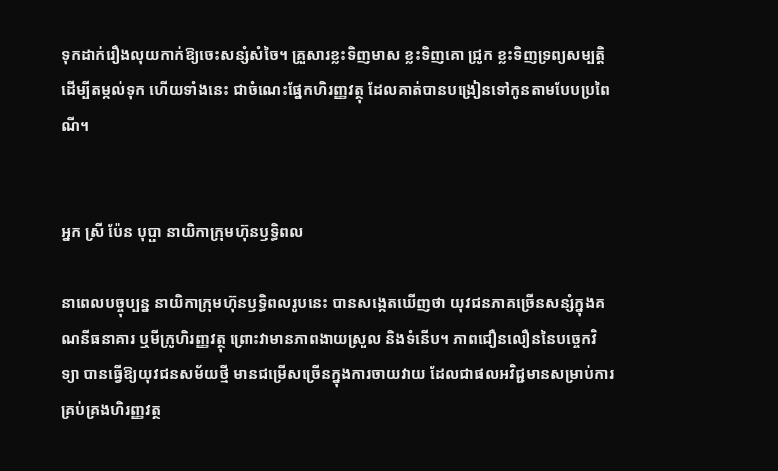ទុកដាក់រឿងលុយកាក់ឱ្យចេះសន្សំសំចៃ។ គ្រួសារខ្លះទិញមាស ខ្លះទិញគោ ជ្រូក ខ្លះទិញទ្រព្យសម្បត្តិដើម្បីតម្កល់ទុក ហើយទាំងនេះ ជាចំណេះផ្នែកហិរញ្ញវត្ថុ ដែលគាត់បានបង្រៀនទៅកូនតាមបែបប្រពៃណី។


អ្នក ស្រី ប៉ែន បុប្ផា នាយិកាក្រុមហ៊ុនឫទ្ធិពល

នាពេលបច្ចុប្បន្ន នាយិកាក្រុមហ៊ុនឫទ្ធិពលរូបនេះ បានសង្កេតឃើញថា យុវជនភាគច្រើនសន្សំក្នុងគណនីធនាគារ ឬមីក្រូហិរញ្ញវត្ថុ ព្រោះវាមានភាពងាយស្រួល និងទំនើប។ ភាពជឿនលឿននៃបច្ចេកវិទ្យា បានធ្វើឱ្យយុវជនសម័យថ្មី មានជម្រើសច្រើនក្នុងការចាយវាយ ដែលជាផលអវិជ្ជមានសម្រាប់ការគ្រប់គ្រងហិរញ្ញវត្ថ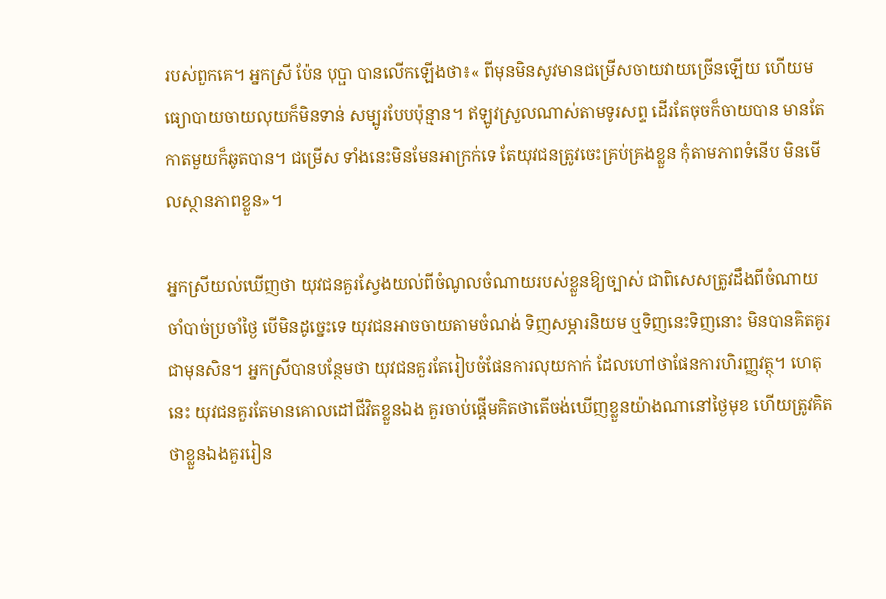របស់ពួកគេ។ អ្នកស្រី ប៉ែន បុប្ផា បានលើកឡើងថា៖« ពីមុនមិនសូវមានជម្រើសចាយវាយច្រើនឡើយ ហើយមធ្យោបាយចាយលុយក៏មិនទាន់ សម្បូរបែបប៉ុន្មាន។ ឥឡូវស្រួលណាស់តាមទូរសព្ទ ដើរតែចុចក៏ចាយបាន មានតែកាតមួយក៏ឆូតបាន។ ជម្រើស ទាំងនេះមិនមែនអាក្រក់ទេ តែយុវជនត្រូវចេះគ្រប់គ្រងខ្លួន កុំតាមភាពទំនើប មិនមើលស្ថានភាពខ្លួន»។

អ្នកស្រីយល់ឃើញថា យុវជនគួរស្វែងយល់ពីចំណូលចំណាយរបស់ខ្លួនឱ្យច្បាស់ ជាពិសេសត្រូវដឹងពីចំណាយ ចាំបាច់ប្រចាំថ្ងៃ បើមិនដូច្នេះទេ យុវជនអាចចាយតាមចំណង់ ទិញសម្ភារនិយម ឬទិញនេះទិញនោះ មិនបានគិតគូរ ជាមុនសិន។ អ្នកស្រីបានបន្ថែមថា យុវជនគួរតែរៀបចំផែនការលុយកាក់ ដែលហៅថាផែនការហិរញ្ញវត្ថុ។ ហេតុនេះ យុវជនគួរតែមានគោលដៅជីវិតខ្លួនឯង គួរចាប់ផ្តើមគិតថាតើចង់ឃើញខ្លួនយ៉ាងណានៅថ្ងៃមុខ ហើយត្រូវគិតថាខ្លួនឯងគួររៀន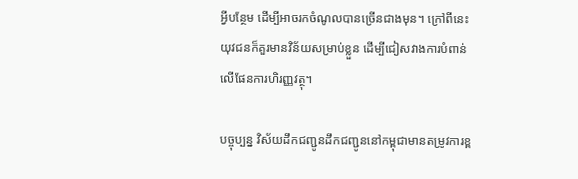អ្វីបន្ថែម ដើម្បីអាចរកចំណូលបានច្រើនជាងមុន។ ក្រៅពីនេះ យុវជនក៏គួរមានវិន័យសម្រាប់ខ្លួន ដើម្បីជៀសវាងការបំពាន់លើផែនការហិរញ្ញវត្ថុ។

បច្ចុប្បន្ន វិស័យដឹកជញ្ជូនដឹកជញ្ជូននៅកម្ពុជាមានតម្រូវការខ្ព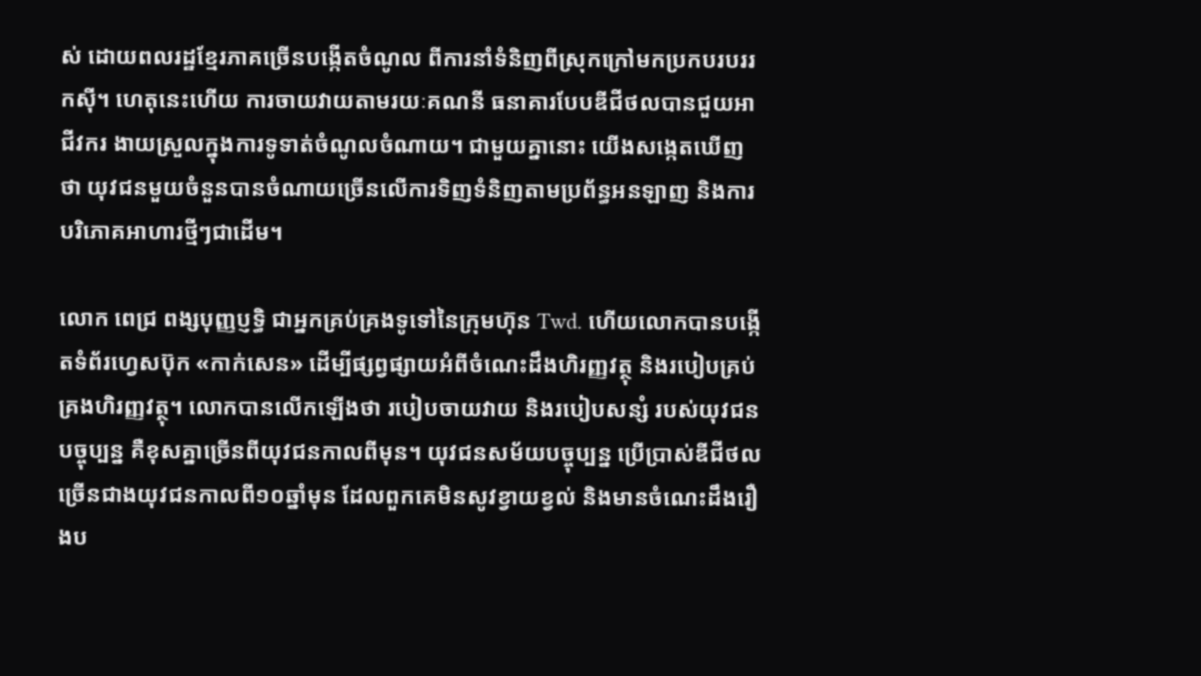ស់ ដោយពលរដ្ឋខ្មែរភាគច្រើនបង្កើតចំណូល ពីការនាំទំនិញពីស្រុកក្រៅមកប្រកបរបររកស៊ី។ ហេតុនេះហើយ ការចាយវាយតាមរយៈគណនី ធនាគារបែបឌីជីថលបានជួយអាជីវករ ងាយស្រួលក្នុងការទូទាត់ចំណូលចំណាយ។ ជាមួយគ្នានោះ យើងសង្កេតឃើញថា យុវជនមួយចំនួនបានចំណាយច្រើនលើការទិញទំនិញតាមប្រព័ន្ធអនឡាញ និងការបរិភោគអាហារថ្មីៗជាដើម។

លោក ពេជ្រ ពង្សបុញ្ញប្ញទ្ធិ ជាអ្នកគ្រប់គ្រងទូទៅនៃក្រុមហ៊ុន Twd. ហើយលោកបានបង្កើតទំព័រហ្វេសប៊ុក «កាក់សេន» ដើម្បីផ្សព្វផ្សាយអំពីចំណេះដឹងហិរញ្ញវត្ថុ និងរបៀបគ្រប់គ្រងហិរញ្ញវត្ថុ។ លោកបានលើកឡើងថា របៀបចាយវាយ និងរបៀបសន្សំ របស់យុវជនបច្ចុប្បន្ន គឺខុសគ្នាច្រើនពីយុវជនកាលពីមុន។ យុវជនសម័យបច្ចុប្បន្ន ប្រើប្រាស់ឌីជីថលច្រើនជាងយុវជនកាលពី១០ឆ្នាំមុន ដែលពួកគេមិនសូវខ្វាយខ្វល់ និងមានចំណេះដឹងរឿងប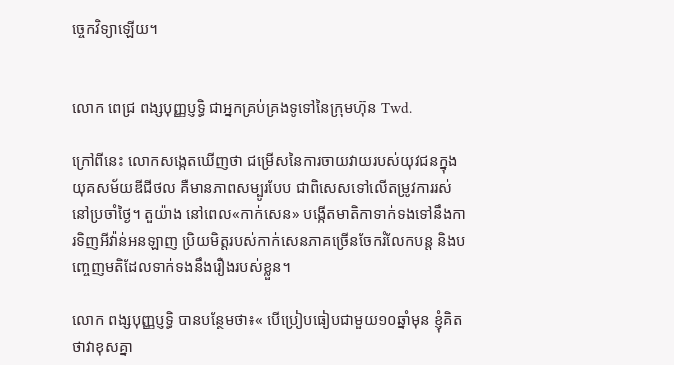ច្ចេកវិទ្យាឡើយ។


លោក ពេជ្រ ពង្សបុញ្ញប្ញទ្ធិ ជាអ្នកគ្រប់គ្រងទូទៅនៃក្រុមហ៊ុន Twd.

ក្រៅពីនេះ លោកសង្កេតឃើញថា ជម្រើសនៃការចាយវាយរបស់យុវជនក្នុងយុគសម័យឌីជីថល គឺមានភាពសម្បូរបែប ជាពិសេសទៅលើតម្រូវការរស់នៅប្រចាំថ្ងៃ។ តួយ៉ាង នៅពេល«កាក់សេន» បង្កើតមាតិកាទាក់ទងទៅនឹងការទិញអីវ៉ាន់អនឡាញ ប្រិយមិត្តរបស់កាក់សេនភាគច្រើនចែករំលែកបន្ត និងបញ្ចេញមតិដែលទាក់ទងនឹងរឿងរបស់ខ្លួន។

លោក ពង្សបុញ្ញប្ញទ្ធិ បានបន្ថែមថា៖‍« បើប្រៀបធៀបជាមួយ១០ឆ្នាំមុន ខ្ញុំគិតថាវាខុសគ្នា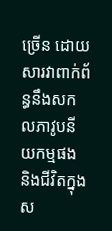ច្រើន ដោយសារវាពាក់ព័ន្ធនឹងសកលភាវូបនីយកម្មផង និងជីវិតក្នុងស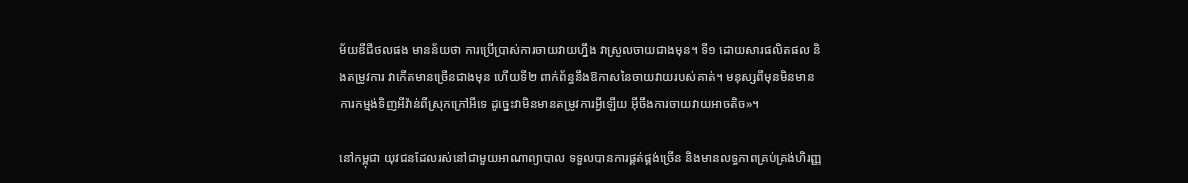ម័យឌីជីថលផង មានន័យថា ការប្រើប្រាស់ការចាយវាយហ្នឹង វាស្រួលចាយជាងមុន។ ទី១ ដោយសារផលិតផល និងតម្រូវការ វាកើតមានច្រើនជាងមុន ហើយទី២ ពាក់ព័ន្ធនឹងឱកាសនៃចាយវាយរបស់គាត់។ មនុស្សពីមុនមិនមានការកម្មង់ទិញអីវ៉ាន់ពីស្រុកក្រៅអីទេ ដូច្នេះវាមិនមានតម្រូវការអ្វីឡើយ អ៊ីចឹងការចាយវាយអាចតិច»។

នៅកម្ពុជា យុវជនដែលរស់នៅជាមួយអាណាព្យាបាល ទទួលបានការផ្គត់ផ្គង់ច្រើន និងមានលទ្ធភាពគ្រប់គ្រង់ហិរញ្ញ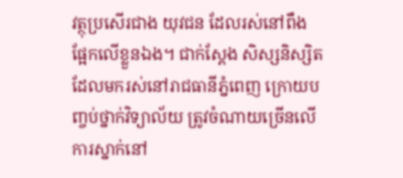វត្ថុប្រសើរជាង យុវជន ដែលរស់នៅពឹងផ្អែកលើខ្លួនឯង។ ជាក់ស្តែង សិស្សនិស្សិត ដែលមករស់នៅរាជធានីភ្នំពេញ ក្រោយបញ្ចប់ថ្នាក់វិទ្យាល័យ ត្រូវចំណាយច្រើនលើការស្នាក់នៅ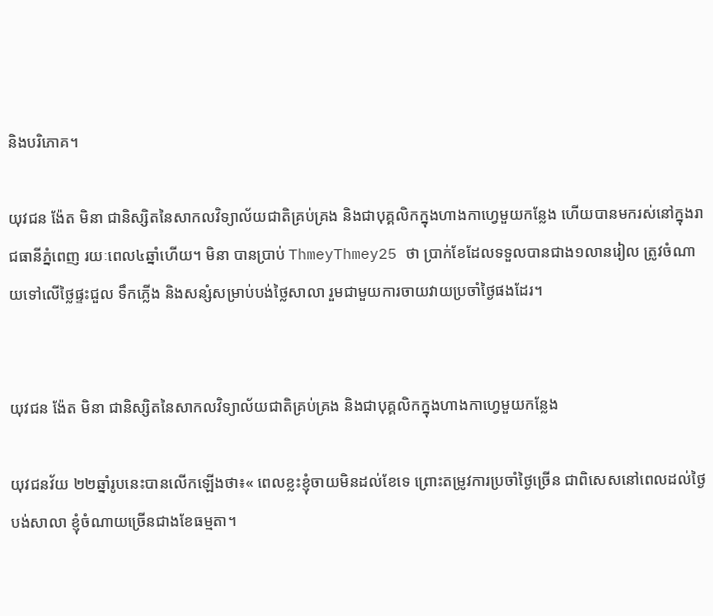និងបរិភោគ។

យុវជន ង៉ែត មិនា ជានិស្សិតនៃសាកលវិទ្យាល័យជាតិគ្រប់គ្រង និងជាបុគ្គលិកក្នុងហាងកាហ្វេមួយកន្លែង ហើយបានមករស់នៅក្នុងរាជធានីភ្នំពេញ រយៈពេល៤ឆ្នាំហើយ។ មិនា បានប្រាប់ ThmeyThmey25 ថា ប្រាក់ខែដែលទទួលបានជាង១លានរៀល ត្រូវចំណាយទៅលើថ្លៃផ្ទះជួល ទឹកភ្លើង និងសន្សំសម្រាប់បង់ថ្លៃសាលា រួមជាមួយការចាយវាយប្រចាំថ្ងៃផងដែរ។


យុវជន ង៉ែត មិនា ជានិស្សិតនៃសាកលវិទ្យាល័យជាតិគ្រប់គ្រង និងជាបុគ្គលិកក្នុងហាងកាហ្វេមួយកន្លែង

យុវជនវ័យ ២២ឆ្នាំរូបនេះបានលើកឡើងថា៖« ពេលខ្លះខ្ញុំចាយមិនដល់ខែទេ ព្រោះតម្រូវការប្រចាំថ្ងៃច្រើន ជាពិសេសនៅពេលដល់ថ្ងៃបង់សាលា ខ្ញុំចំណាយច្រើនជាងខែធម្មតា។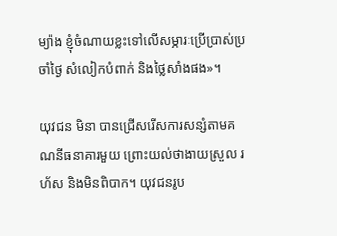ម្យ៉ាង ខ្ញុំចំណាយខ្លះទៅលើសម្ភារៈប្រើប្រាស់ប្រចាំថ្ងៃ សំលៀកបំពាក់ និងថ្លៃសាំងផង»។

យុវជន មិនា បានជ្រើសរើសការសន្សំតាមគណនីធនាគារមួយ ព្រោះយល់ថាងាយស្រួល រហ័ស និងមិនពិបាក។ យុវជនរូប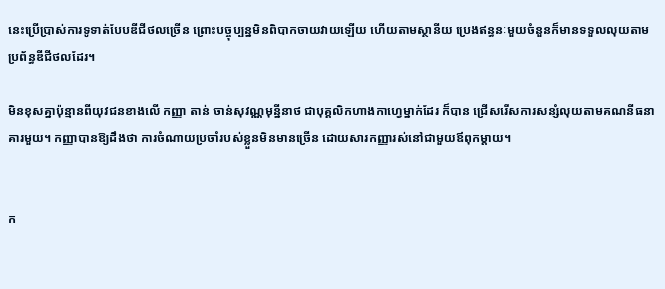នេះប្រើប្រាស់ការទូទាត់បែបឌីជីថលច្រើន ព្រោះបច្ចុប្បន្នមិនពិបាកចាយវាយឡើយ ហើយតាមស្ថានីយ ប្រេងឥន្ធនៈមួយចំនួនក៏មានទទួលលុយតាមប្រព័ន្ធឌីជីថលដែរ។

មិនខុសគ្នាប៉ុន្មានពីយុវជនខាងលើ កញ្ញា តាន់ ចាន់សុវណ្ណមុន្នីនាថ ជាបុគ្គលិកហាងកាហ្វេម្នាក់ដែរ ក៏បាន ជ្រើសរើសការសន្សំលុយតាមគណនីធនាគារមួយ។ កញ្ញាបានឱ្យដឹងថា ការចំណាយប្រចាំរបស់ខ្លួនមិនមានច្រើន ដោយសារកញ្ញារស់នៅជាមួយឪពុកម្តាយ។


ក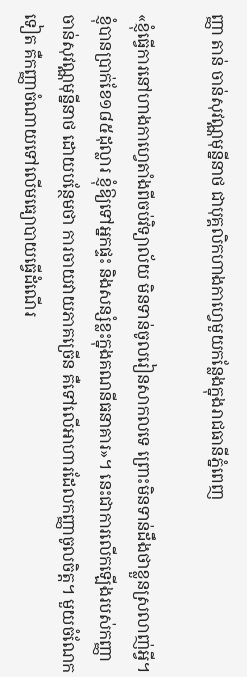ញ្ញា តាន់ ចាន់សុវណ្ណមុន្នីនាថ ជាបុគ្គលិកហាងកាហ្វេមួយកន្លែងក្នុងរាជធានីភ្នំពេញ

«ខ្ញុំធ្វើការនៅហាងកាហ្វេតាំងពីចប់វិទ្យាល័យ មិនទាន់ចូលរៀនសាកលទេ ព្រោះមិនទាន់ដឹងថាខ្លួនស្រលាញ់អ្វី។ ខ្ញុំបានប្រាក់ខែ១៨៥ដុល្លារ ខ្ញុំឱ្យទៅអ្នកផ្ទះ និងសន្សំខ្លះក្នុងគណនីធនាគារ»។ នេះជាការលើកឡើងរបស់កញ្ញា ចាន់សុវណ្ណមុន្នីនាថ ដោយបន្ថែមថា ការចាយវាយភាគច្រើន គឺទៅលើអាហារដែលកញ្ញាចូលចិត្ត។ មួយចំណែកទៀត គឺកញ្ញាចំណាយទៅលើមធ្យោបាយធ្វើដំណើរ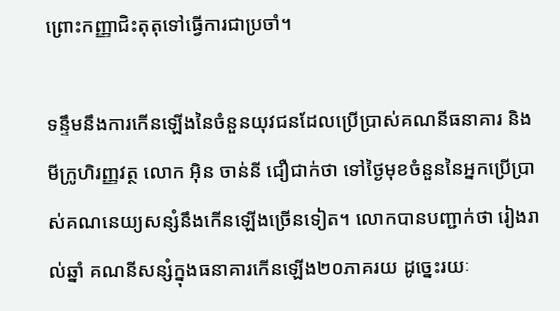ព្រោះកញ្ញាជិះតុតុទៅធ្វើការជាប្រចាំ។

ទន្ទឹមនឹងការកើនឡើងនៃចំនួនយុវជនដែលប្រើប្រាស់គណនីធនាគារ និងមីក្រូហិរញ្ញវត្ថ លោក អ៊ិន ចាន់នី ជឿជាក់ថា ទៅថ្ងៃមុខចំនួននៃអ្នកប្រើប្រាស់គណនេយ្យសន្សំនឹងកើនឡើងច្រើនទៀត។ លោកបានបញ្ជាក់ថា រៀងរាល់ឆ្នាំ គណនីសន្សំក្នុងធនាគារកើនឡើង២០ភាគរយ ដូច្នេះរយៈ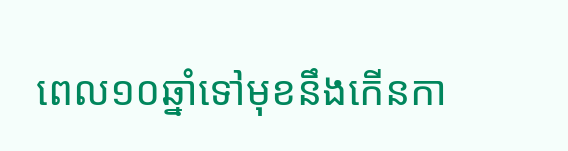ពេល១០ឆ្នាំទៅមុខនឹងកើនកា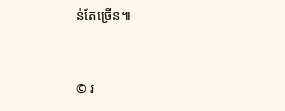ន់តែច្រើន៕


© រ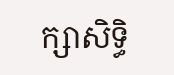ក្សាសិទ្ធិ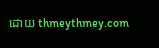ដោយ thmeythmey.com